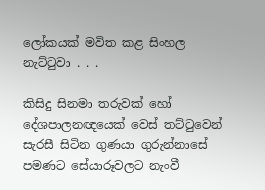ලෝකයක් මවිත කළ සිංහල නැට්ටුවා . . .

කිසිදු සිනමා තරුවක් හෝ දේශපාලනඥයෙක් වෙස් තට්ටුවෙන් සැරසී සිටින ගුණයා ගුරුන්නාසේ පමණට සේයාරූවලට නැංවී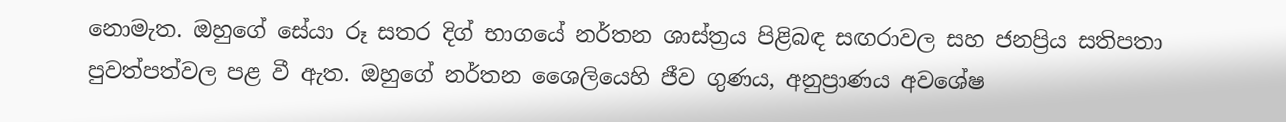නොමැත. ඔහුගේ සේයා රූ සතර දිග් භාගයේ නර්තන ශාස්ත්‍රය පිළිබඳ සඟරාවල සහ ජනප්‍රිය සතිපතා පුවත්පත්වල පළ වී ඇත. ඔහුගේ නර්තන ශෛලියෙහි ජීව ගුණය, අනුප්‍රාණය අවශේෂ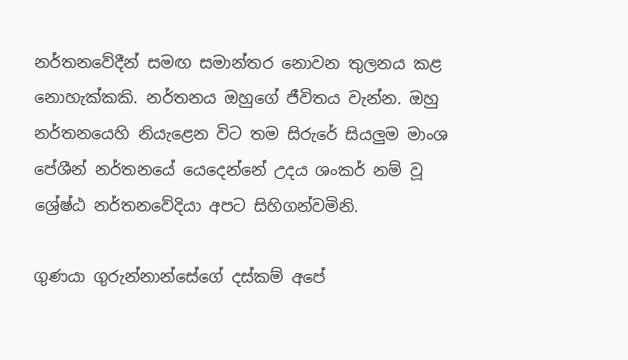නර්තනවේදීන් සමඟ සමාන්තර නොවන තුලනය කළ නොහැක්කකි. නර්තනය ඔහුගේ ජීවිතය වැන්න. ඔහු නර්තනයෙහි නියැළෙන විට තම සිරුරේ සියලුම මාංශ පේශීන් නර්තනයේ යෙදෙන්නේ උදය ශංකර් නම් වූ ශ්‍රේෂ්ඨ නර්තනවේදියා අපට සිහිගන්වමිනි.

ගුණයා ගුරුන්නාන්සේගේ දස්කම් අපේ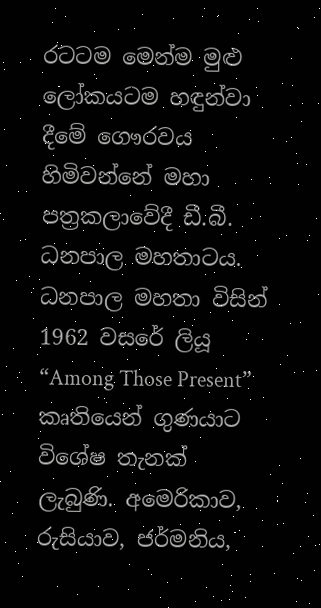රටටම මෙන්ම මුළු ලෝකයටම හඳුන්වා දීමේ ගෞරවය හිමිවන්නේ මහා පත්‍රකලාවේදී ඩී.බී. ධනපාල මහතාටය. ධනපාල මහතා විසින් 1962 වසරේ ලියූ “Among Those Present” කෘතියෙන් ගුණයාට විශේෂ තැනක් ලැබුණි. අමෙරිකාව, රුසියාව, ජර්මනිය,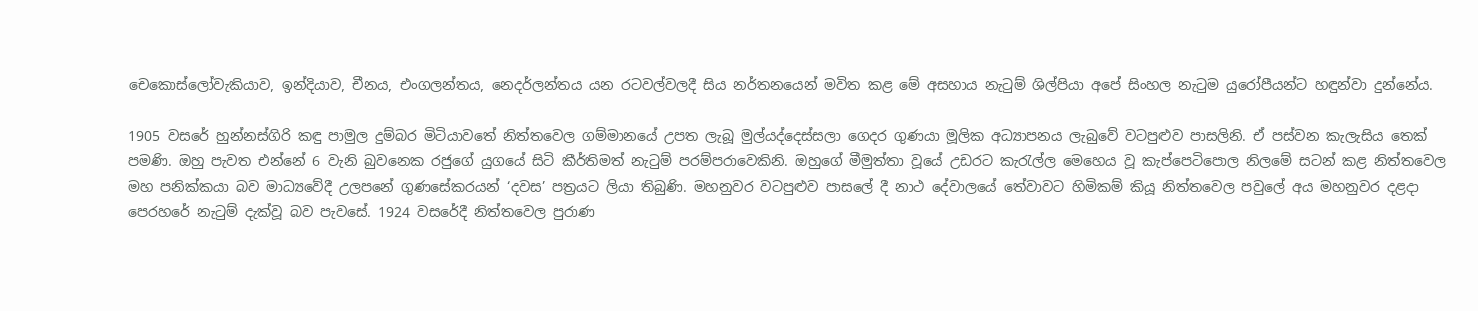චෙකොස්ලෝවැකියාව, ඉන්දියාව, චීනය, එංගලන්තය, නෙදර්ලන්තය යන රටවල්වලදී සිය නර්තනයෙන් මවිත කළ මේ අසහාය නැටුම් ශිල්පියා අපේ සිංහල නැටුම යුරෝපීයන්ට හඳුන්වා දුන්නේය.

1905 වසරේ හුන්නස්ගිරි කඳු පාමුල දුම්බර මිටියාවතේ නිත්තවෙල ගම්මානයේ උපත ලැබූ මුල්යද්දෙස්සලා ගෙදර ගුණයා මූලික අධ්‍යාපනය ලැබුවේ වටපුළුව පාසලිනි. ඒ පස්වන කැලැසිය තෙක් පමණි. ඔහු පැවත එන්නේ 6 වැනි බුවනෙක රජුගේ යුගයේ සිටි කීර්තිමත් නැටුම් පරම්පරාවෙකිනි. ඔහුගේ මීමුත්තා වූයේ උඩරට කැරැල්ල මෙහෙය වූ කැප්පෙටිපොල නිලමේ සටන් කළ නිත්තවෙල මහ පනික්කයා බව මාධ්‍යවේදී උලපනේ ගුණසේකරයන් ‘දවස’ පත්‍රයට ලියා තිබුණි. මහනුවර වටපුළුව පාසලේ දී නාථ දේවාලයේ තේවාවට හිමිකම් කියූ නිත්තවෙල පවුලේ අය මහනුවර දළදා පෙරහරේ නැටුම් දැක්වූ බව පැවසේ. 1924 වසරේදී නිත්තවෙල පුරාණ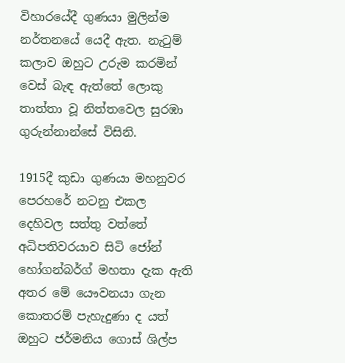විහාරයේදී ගුණයා මුලින්ම නර්තනයේ යෙදී ඇත. නැටුම් කලාව ඔහුට උරුම කරමින් වෙස් බැඳ ඇත්තේ ලොකු තාත්තා වූ නිත්තවෙල සුරඹා ගුරුන්නාන්සේ විසිනි.

1915දී කුඩා ගුණයා මහනුවර පෙරහරේ නටනු එකල දෙහිවල සත්තු වත්තේ අධිපතිවරයාව සිටි ජෝන් හෝගන්බර්ග් මහතා දැක ඇති අතර මේ යෞවනයා ගැන කොතරම් පැහැදුණා ද යත් ඔහුට ජර්මනිය ගොස් ශිල්ප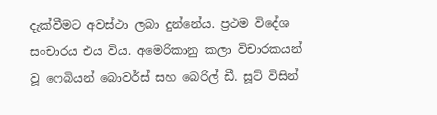දැක්වීමට අවස්ථා ලබා දුන්නේය. ප්‍රථම විදේශ සංචාරය එය විය. අමෙරිකානු කලා විචාරකයන් වූ ෆෙබියන් බොවර්ස් සහ බෙරිල් ඩී. සූට් විසින්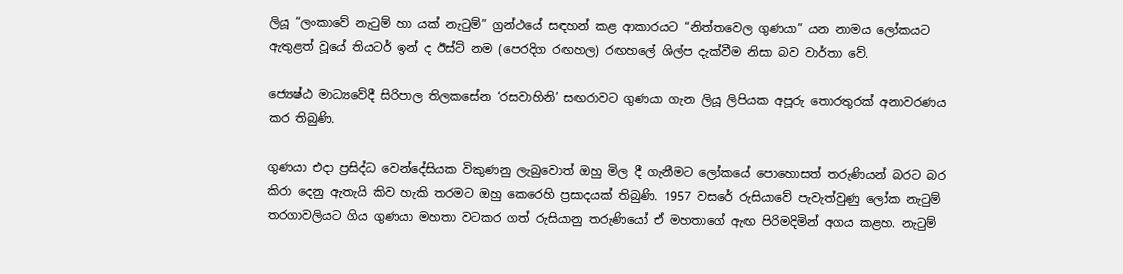ලියූ “ලංකාවේ නැටුම් හා යක් නැටුම්” ග්‍රන්ථයේ සඳහන් කළ ආකාරයට “නිත්තවෙල ගුණයා” යන නාමය ලෝකයට ඇතුළත් වූයේ තියටර් ඉන් ද ඊස්ට් නම (පෙරදිග රඟහල) රඟහලේ ශිල්ප දැක්වීම නිසා බව වාර්තා වේ.

ජ්‍යෙෂ්ඨ මාධ්‍යවේදී සිරිපාල තිලකසේන ‘රසවාහිනි’ සඟරාවට ගුණයා ගැන ලියූ ලිපියක අපූරු තොරතුරක් අනාවරණය කර තිබුණි.

ගුණයා එදා ප්‍රසිද්ධ වෙන්දේසියක විකුණනු ලැබුවොත් ඔහු මිල දී ගැනීමට ලෝකයේ පොහොසත් තරුණියන් බරට බර කිරා දෙනු ඇතැයි කිව හැකි තරමට ඔහු කෙරෙහි ප්‍රසාදයක් තිබුණි. 1957 වසරේ රුසියාවේ පැවැත්වුණු ලෝක නැටුම් තරගාවලියට ගිය ගුණයා මහතා වටකර ගත් රුසියානු තරුණියෝ ඒ මහතාගේ ඇඟ පිරිමදිමින් අගය කළහ. නැටුම්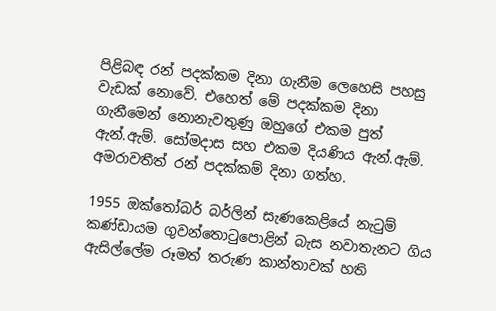පිළිබඳ රන් පදක්කම දිනා ගැනීම ලෙහෙසි පහසු වැඩක් නොවේ. එහෙත් මේ පදක්කම දිනා ගැනීමෙන් නොනැවතුණු ඔහුගේ එකම පුත් ඇන්.ඇම්. සෝමදාස සහ එකම දියණිය ඇන්.ඇම්. අමරාවතීත් රන් පදක්කම් දිනා ගත්හ.

1955 ඔක්තෝබර් බර්ලින් සැණකෙළියේ නැටුම් කණ්ඩායම ගුවන්තොටුපොළින් බැස නවාතැනට ගිය ඇසිල්ලේම රූමත් තරුණ කාන්තාවක් හති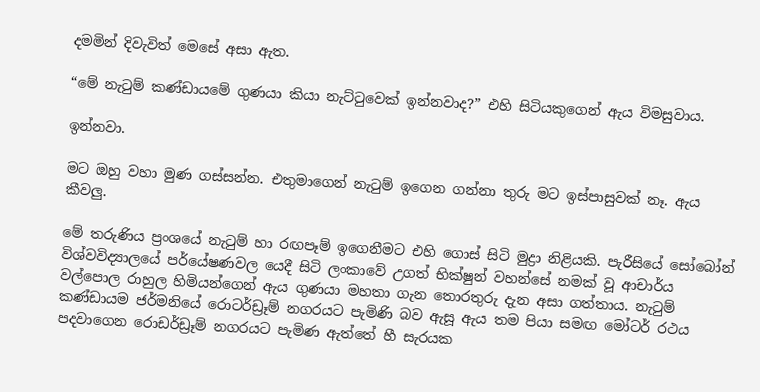දමමින් දිවැවිත් මෙසේ අසා ඇත.

“මේ නැටුම් කණ්ඩායමේ ගුණයා කියා නැට්ටුවෙක් ඉන්නවාද?” එහි සිටියකුගෙන් ඇය විමසුවාය.

ඉන්නවා.

මට ඔහු වහා මුණ ගස්සන්න. එතුමාගෙන් නැටුම් ඉගෙන ගන්නා තුරු මට ඉස්පාසුවක් නෑ. ඇය කීවලු.

මේ තරුණිය ප්‍රංශයේ නැටුම් හා රඟපෑම් ඉගෙනීමට එහි ගොස් සිටි මුද්‍රා නිළියකි. පැරීසියේ සෝබෝන් විශ්වවිද්‍යාලයේ පර්යේෂණවල යෙදී සිටි ලංකාවේ උගත් භික්ෂුන් වහන්සේ නමක් වූ ආචාර්ය වල්පොල රාහුල හිමියන්ගෙන් ඇය ගුණයා මහතා ගැන තොරතුරු දැන අසා ගත්තාය. නැටුම් කණ්ඩායම ජර්මනියේ රොටර්ඩ්‍රෑම් නගරයට පැමිණි බව ඇසූ ඇය තම පියා සමඟ මෝටර් රථය පදවාගෙන රොඩර්ඩ්‍රෑම් නගරයට පැමිණ ඇත්තේ හී සැරයක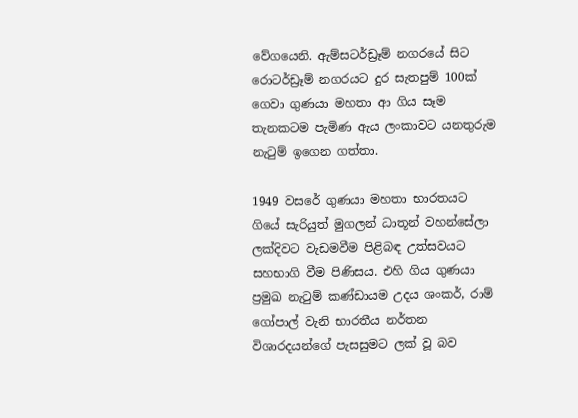වේගයෙනි. ඇම්සටර්ඩ්‍රෑම් නගරයේ සිට රොටර්ඩ්‍රෑම් නගරයට දුර සැතපුම් 100ක් ගෙවා ගුණයා මහතා ආ ගිය සෑම තැනකටම පැමිණ ඇය ලංකාවට යනතුරුම නැටුම් ඉගෙන ගත්තා.

1949 වසරේ ගුණයා මහතා භාරතයට ගියේ සැරියුත් මුගලන් ධාතූන් වහන්සේලා ලක්දිවට වැඩමවීම පිළිබඳ උත්සවයට සහභාගි වීම පිණිසය. එහි ගිය ගුණයා ප්‍රමුඛ නැටුම් කණ්ඩායම උදය ශංකර්, රාම් ගෝපාල් වැනි භාරතීය නර්තන විශාරදයන්ගේ පැසසුමට ලක් වූ බව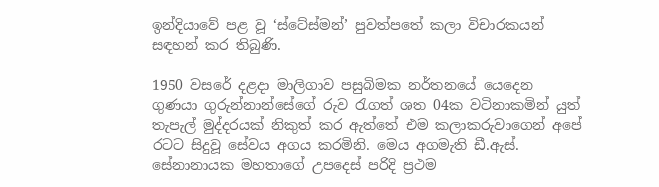ඉන්දියාවේ පළ වූ ‘ස්ටේස්මන්’ පුවත්පතේ කලා විචාරකයන් සඳහන් කර තිබුණි.

1950 වසරේ දළදා මාලිගාව පසුබිමක නර්තනයේ යෙදෙන ගුණයා ගුරුන්නාන්සේගේ රුව රැගත් ශත 04ක වටිනාකමින් යුත් තැපැල් මුද්දරයක් නිකුත් කර ඇත්තේ එම කලාකරුවාගෙන් අපේ රටට සිදුවූ සේවය අගය කරමිනි. මෙය අගමැති ඩී.ඇස්. සේනානායක මහතාගේ උපදෙස් පරිදි ප්‍රථම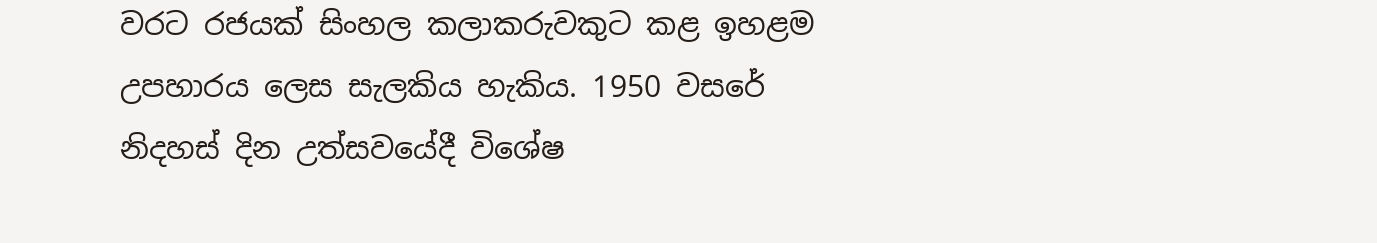වරට රජයක් සිංහල කලාකරුවකුට කළ ඉහළම උපහාරය ලෙස සැලකිය හැකිය. 1950 වසරේ නිදහස් දින උත්සවයේදී විශේෂ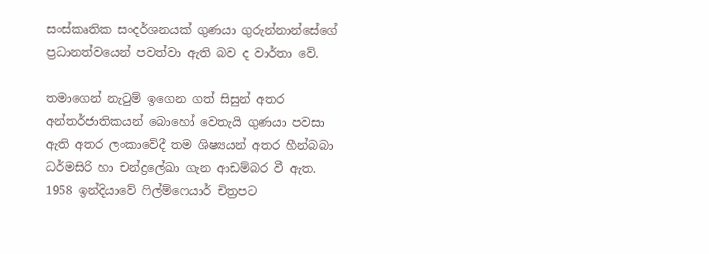සංස්කෘතික සංදර්ශනයක් ගුණයා ගුරුන්නාන්සේගේ ප්‍රධානත්වයෙන් පවත්වා ඇති බව ද වාර්තා වේ.

තමාගෙන් නැටුම් ඉගෙන ගත් සිසුන් අතර අන්තර්ජාතිකයන් බොහෝ වෙතැයි ගුණයා පවසා ඇති අතර ලංකාවේදී තම ශිෂ්‍යයන් අතර හීන්බබා ධර්මසිරි හා චන්ද්‍රලේඛා ගැන ආඩම්බර වී ඇත. 1958 ඉන්දියාවේ ෆිල්ම්ෆෙයාර් චිත්‍රපට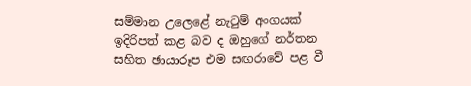සම්මාන උලෙළේ නැටුම් අංගයක් ඉදිරිපත් කළ බව ද ඔහුගේ නර්තන සහිත ඡායාරූප එම සඟරාවේ පළ වී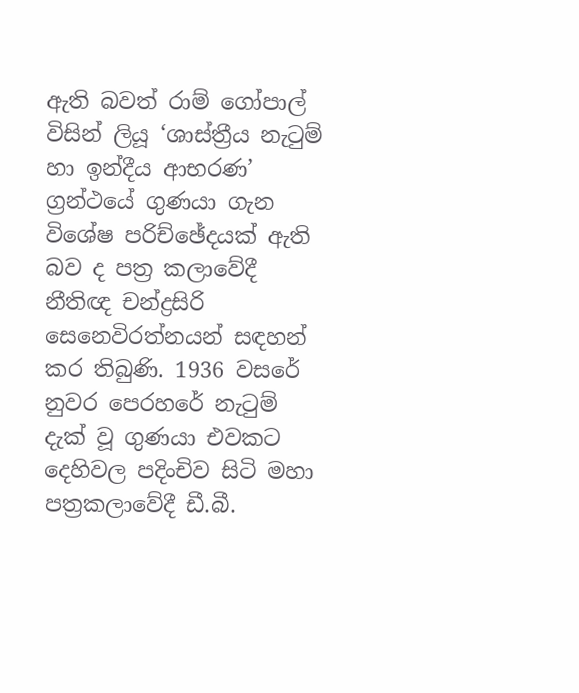ඇති බවත් රාම් ගෝපාල් විසින් ලියූ ‘ශාස්ත්‍රීය නැටුම් හා ඉන්දීය ආභරණ’ ග්‍රන්ථයේ ගුණයා ගැන විශේෂ පරිච්ඡේදයක් ඇති බව ද පත්‍ර කලාවේදී නීතිඥ චන්ද්‍රසිරි සෙනෙවිරත්නයන් සඳහන් කර තිබුණි. 1936 වසරේ නුවර පෙරහරේ නැටුම් දැක් වූ ගුණයා එවකට දෙහිවල පදිංචිව සිටි මහා පත්‍රකලාවේදී ඩී.බී.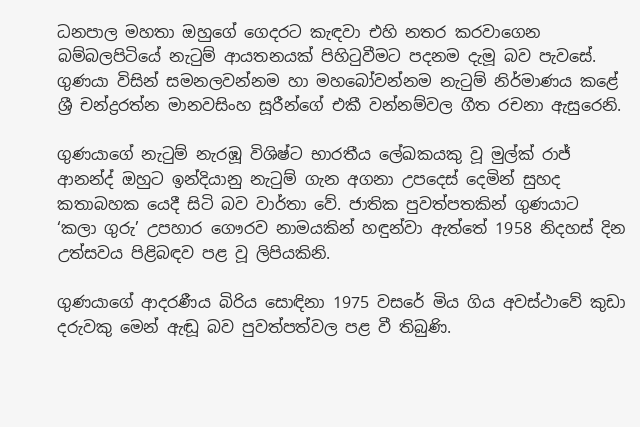ධනපාල මහතා ඔහුගේ ගෙදරට කැඳවා එහි නතර කරවාගෙන බම්බලපිටියේ නැටුම් ආයතනයක් පිහිටුවීමට පදනම දැමූ බව පැවසේ. ගුණයා විසින් සමනලවන්නම හා මහබෝවන්නම නැටුම් නිර්මාණය කළේ ශ්‍රී චන්ද්‍රරත්න මානවසිංහ සූරීන්ගේ එකී වන්නම්වල ගීත රචනා ඇසුරෙනි.

ගුණයාගේ නැටුම් නැරඹූ විශිෂ්ට භාරතීය ලේඛකයකු වූ මුල්ක් රාජ් ආනන්ද් ඔහුට ඉන්දියානු නැටුම් ගැන අගනා උපදෙස් දෙමින් සුහද කතාබහක යෙදී සිටි බව වාර්තා වේ. ජාතික පුවත්පතකින් ගුණයාට ‘කලා ගුරු’ උපහාර ගෞරව නාමයකින් හඳුන්වා ඇත්තේ 1958 නිදහස් දින උත්සවය පිළිබඳව පළ වූ ලිපියකිනි.

ගුණයාගේ ආදරණීය බිරිය සොඳිනා 1975 වසරේ මිය ගිය අවස්ථාවේ කුඩා දරුවකු මෙන් ඇඬූ බව පුවත්පත්වල පළ වී තිබුණි.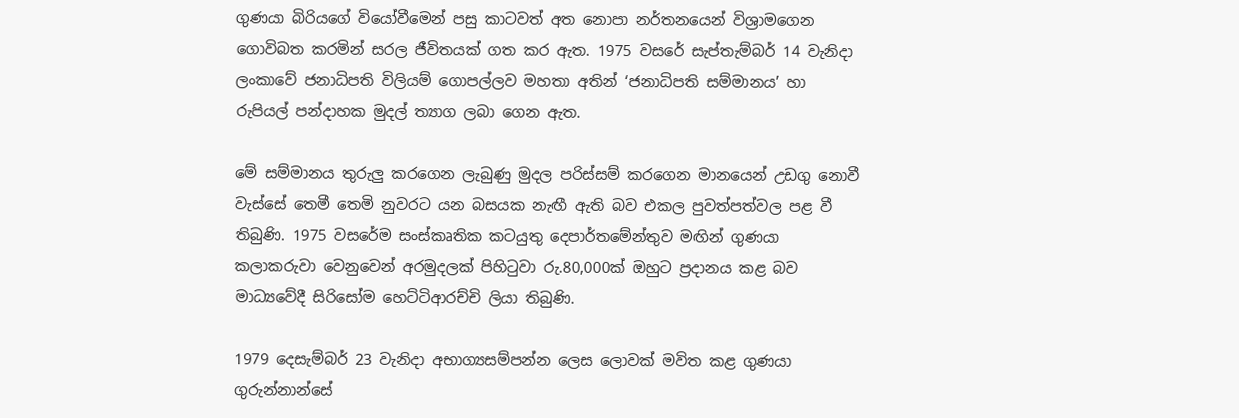ගුණයා බිරියගේ වියෝවීමෙන් පසු කාටවත් අත නොපා නර්තනයෙන් විශ්‍රාමගෙන ගොවිබත කරමින් සරල ජීවිතයක් ගත කර ඇත. 1975 වසරේ සැප්තැම්බර් 14 වැනිදා ලංකාවේ ජනාධිපති විලියම් ගොපල්ලව මහතා අතින් ‘ජනාධිපති සම්මානය’ හා රුපියල් පන්දාහක මුදල් ත්‍යාග ලබා ගෙන ඇත.

මේ සම්මානය තුරුලු කරගෙන ලැබුණු මුදල පරිස්සම් කරගෙන මානයෙන් උඩගු නොවී වැස්සේ තෙමී තෙමි නුවරට යන බසයක නැඟී ඇති බව එකල පුවත්පත්වල පළ වී තිබුණි. 1975 වසරේම සංස්කෘතික කටයුතු දෙපාර්තමේන්තුව මඟින් ගුණයා කලාකරුවා වෙනුවෙන් අරමුදලක් පිහිටුවා රු.80,000ක් ඔහුට ප්‍රදානය කළ බව මාධ්‍යවේදී සිරිසෝම හෙට්ටිආරච්චි ලියා තිබුණි.

1979 දෙසැම්බර් 23 වැනිදා අභාග්‍යසම්පන්න ලෙස ලොවක් මවිත කළ ගුණයා ගුරුන්නාන්සේ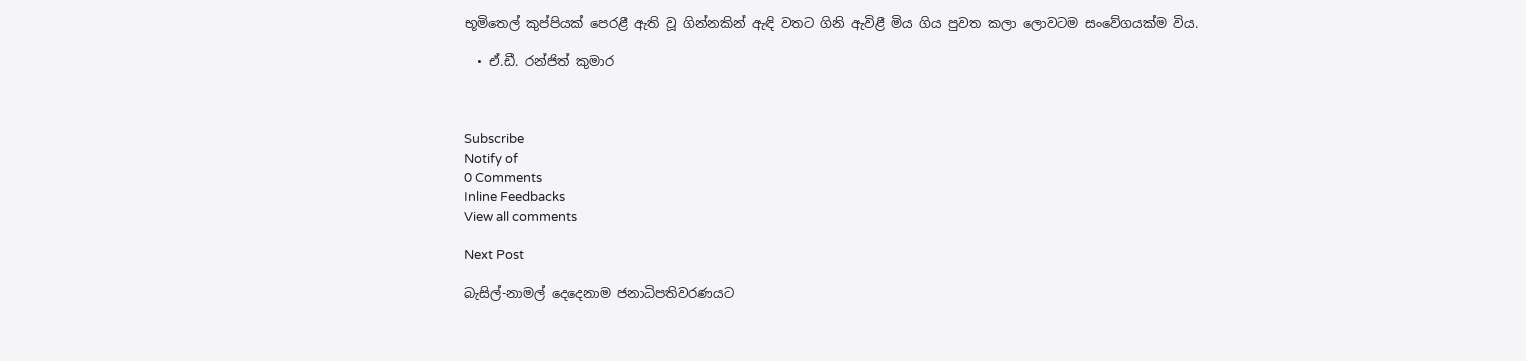භූමිතෙල් කුප්පියක් පෙරළී ඇති වූ ගින්නකින් ඇඳි වතට ගිනි ඇවිළී මිය ගිය පුවත කලා ලොවටම සංවේගයක්ම විය.

  • ඒ.ඩී. රන්ජිත් කුමාර



Subscribe
Notify of
0 Comments
Inline Feedbacks
View all comments

Next Post

බැසිල්-නාමල් දෙදෙනාම ජනාධිපතිවරණයට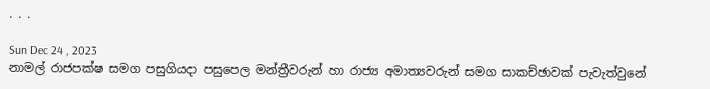. . .

Sun Dec 24 , 2023
නාමල් රාජපක්ෂ සමග පසුගියදා පසුපෙල මන්ත්‍රීවරුන් හා රාජ්‍ය අමාත්‍යවරුන් සමග සාකච්ඡාවක් පැවැත්වුනේ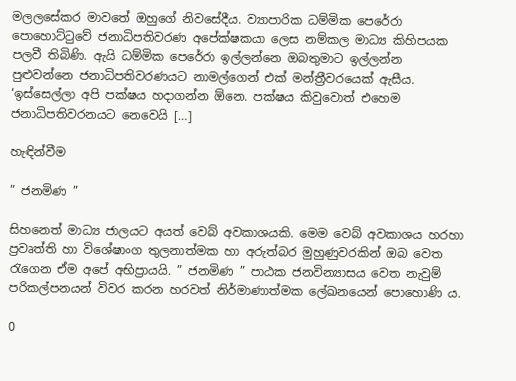මලලසේකර මාවතේ ඔහුගේ නිවසේදීය. ව්‍යාපාරික ධම්මික පෙරේරා පොහොට්ටුවේ ජනාධිපතිවරණ අපේක්ෂකයා ලෙස නම්කල මාධ්‍ය කිහිපයක පලවී තිබිණි. ඇයි ධම්මික පෙරේරා ඉල්ලන්නෙ ඔබතුමාට ඉල්ලන්න පුළුවන්නෙ ජනාධිපතිවරණයට නාමල්ගෙන් එක් මන්ත්‍රීවරයෙක් ඇසීය. ‘ඉස්සෙල්ලා අපි පක්ෂය හදාගන්න ඕනෙ. පක්ෂය කිවුවොත් එහෙම ජනාධිපතිවරනයට නෙවෙයි […]

හැඳින්වීම

” ජනමිණ ”

සිහනෙත් මාධ්‍ය ජාලයට අයත් වෙබ් අවකාශයකි. මෙම වෙබ් අවකාශය හරහා ප්‍රවෘත්ති හා විශේෂාංග තුලනාත්මක හා අරුත්බර මුහුණුවරකින් ඔබ වෙත රැගෙන ඒම අපේ අභිප්‍රායයි. ” ජනමිණ ” පාඨක ජනවින්‍යාසය වෙත නැවුම් පරිකල්පනයන් විවර කරන හරවත් නිර්මාණාත්මක ලේඛනයෙන් පොහොණි ය.

0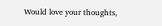Would love your thoughts,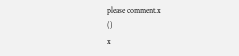please comment.x
()
x